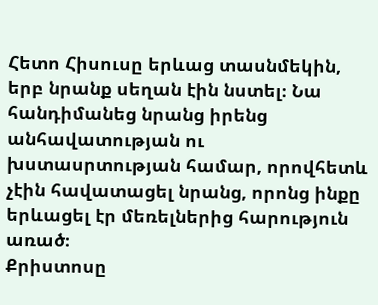Հետո Հիսուսը երևաց տասնմեկին, երբ նրանք սեղան էին նստել։ Նա հանդիմանեց նրանց իրենց անհավատության ու խստասրտության համար, որովհետև չէին հավատացել նրանց, որոնց ինքը երևացել էր մեռելներից հարություն առած։
Քրիստոսը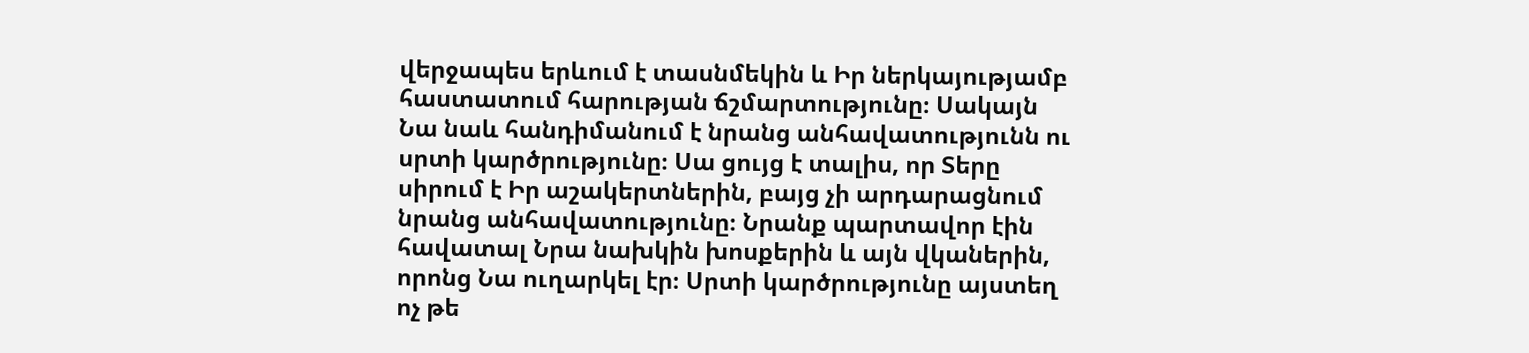վերջապես երևում է տասնմեկին և Իր ներկայությամբ հաստատում հարության ճշմարտությունը։ Սակայն Նա նաև հանդիմանում է նրանց անհավատությունն ու սրտի կարծրությունը։ Սա ցույց է տալիս, որ Տերը սիրում է Իր աշակերտներին, բայց չի արդարացնում նրանց անհավատությունը։ Նրանք պարտավոր էին հավատալ Նրա նախկին խոսքերին և այն վկաներին, որոնց Նա ուղարկել էր։ Սրտի կարծրությունը այստեղ ոչ թե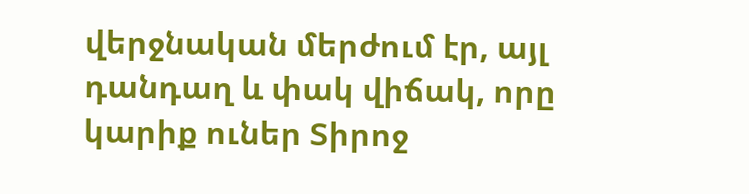վերջնական մերժում էր, այլ դանդաղ և փակ վիճակ, որը կարիք ուներ Տիրոջ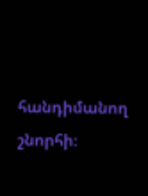հանդիմանող շնորհի։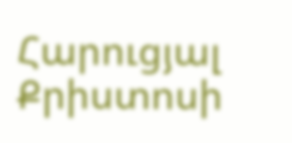Հարուցյալ Քրիստոսի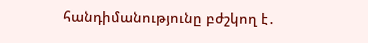հանդիմանությունը բժշկող է․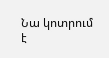Նա կոտրում է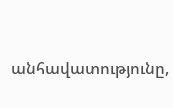անհավատությունը,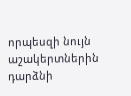որպեսզի նույն աշակերտներին դարձնի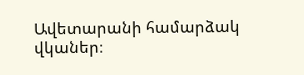Ավետարանի համարձակ վկաներ։